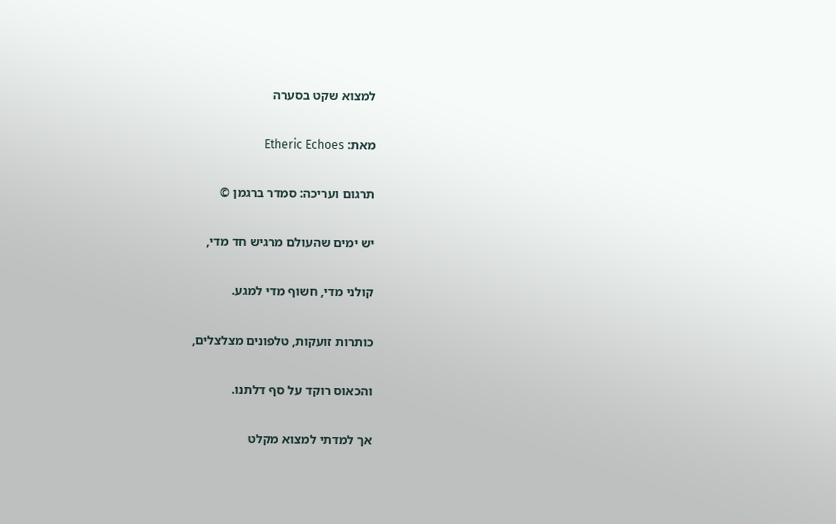למצוא שקט בסערה

מאת: Etheric Echoes

תרגום ועריכה: סמדר ברגמן ©

יש ימים שהעולם מרגיש חד מדי,

קולני מדי, חשוף מדי למגע.

כותרות זועקות, טלפונים מצלצלים,

והכאוס רוקד על סף דלתנו.

אך למדתי למצוא מקלט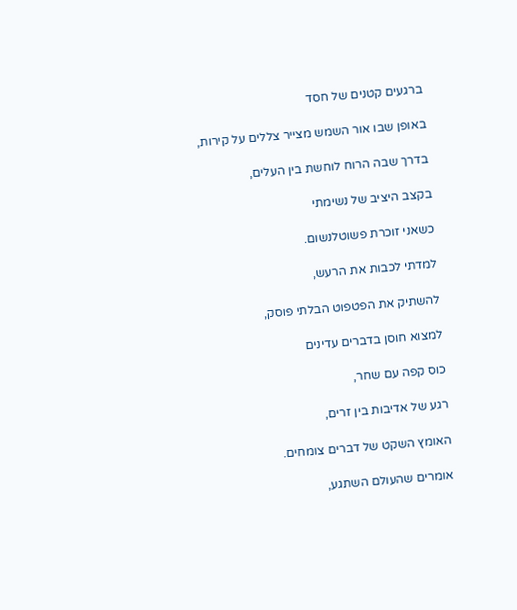ברגעים קטנים של חסד

באופן שבו אור השמש מצייר צללים על קירות,

בדרך שבה הרוח לוחשת בין העלים,

בקצב היציב של נשימתי

כשאני זוכרת פשוטלנשום.

למדתי לכבות את הרעש,

להשתיק את הפטפוט הבלתי פוסק,

למצוא חוסן בדברים עדינים

כוס קפה עם שחר,

רגע של אדיבות בין זרים,

האומץ השקט של דברים צומחים.

אומרים שהעולם השתגע,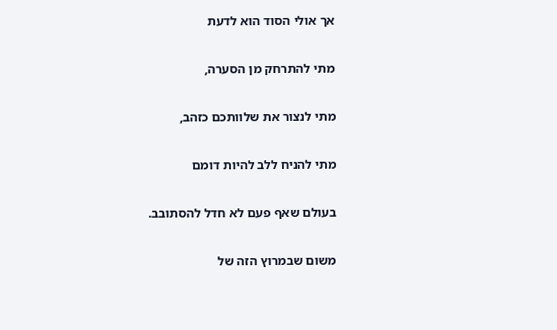אך אולי הסוד הוא לדעת

מתי להתרחק מן הסערה,

מתי לנצור את שלוותכם כזהב,

מתי להניח ללב להיות דומם

בעולם שאף פעם לא חדל להסתובב.

משום שבמרוץ הזה של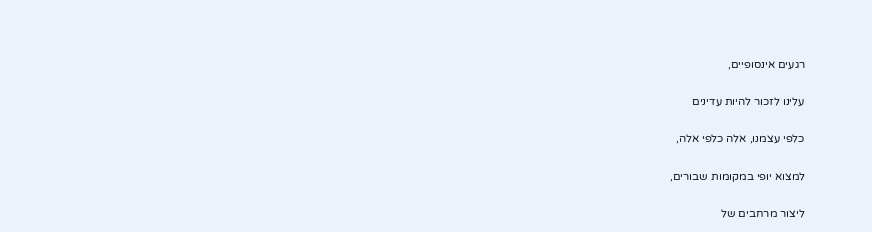רגעים אינסופיים,

עלינו לזכור להיות עדינים

כלפי עצמנו, אלה כלפי אלה,

למצוא יופי במקומות שבורים,

ליצור מרחבים של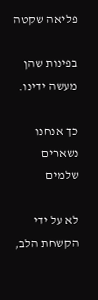פליאה שקטה

בפינות שהן מעשה ידינו.

כך אנחנו נשארים שלמים

לא על ידי הקשחת הלב,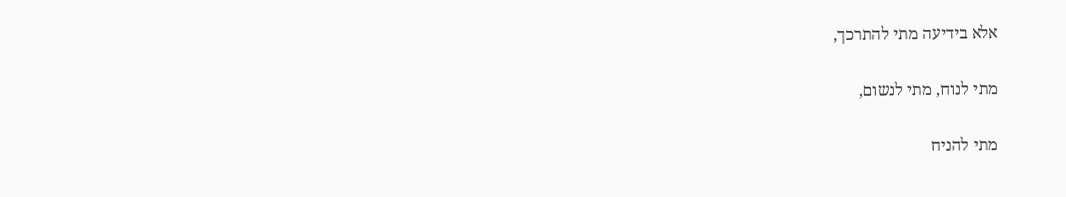אלא בידיעה מתי להתרכך,

מתי לנוח, מתי לנשום,

מתי להניח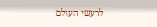לרעשי העולם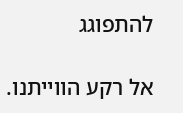להתפוגג

אל רקע הווייתנו.